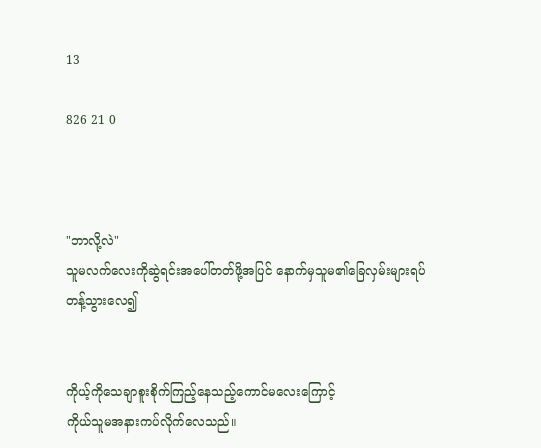13

826 21 0



"ဘာလို့လဲ"
သူမလက်လေးကိုဆွဲရင်းအပေါ်တတ်ဖို့အပြင် နောက်မှသူမ၏ခြေလှမ်းများရပ်တန့်သွားလေ၍


ကိုယ့်ကိုသေချာစူးစိုက်ကြည့်နေသည့်ကောင်မလေးကြောင့်
ကိုယ်သူမအနားကပ်လိုက်လေသည်။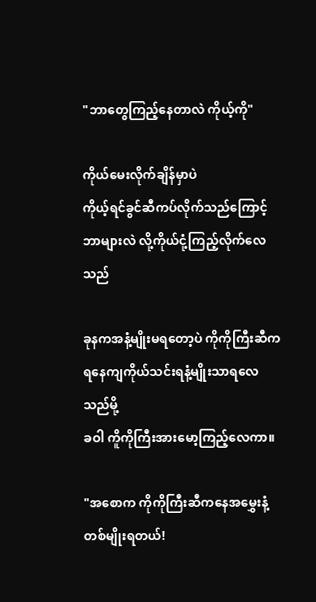"ဘာတွေကြည့်နေတာလဲ ကိုယ့်ကို"

ကိုယ်မေးလိုက်ချိန်မှာပဲ
ကိုယ့်ရင်ခွင်ဆီကပ်လိုက်သည်ကြောင့် ဘာများလဲ လို့ကိုယ်ငုံ့ကြည့်လိုက်လေသည်

ခုနကအနံ့မျိုးမရတော့ပဲ ကိုကိုကြီးဆီကရနေကျကိုယ်သင်းရနံ့မျိုးသာရလေသည်မို့
ခဝါ ကိူကိုကြီးအားမော့ကြည့်လေကာ။

"အစောက ကိုကိုကြီးဆီကနေအမွှေးနံ့တစ်မျိုးရတယ်!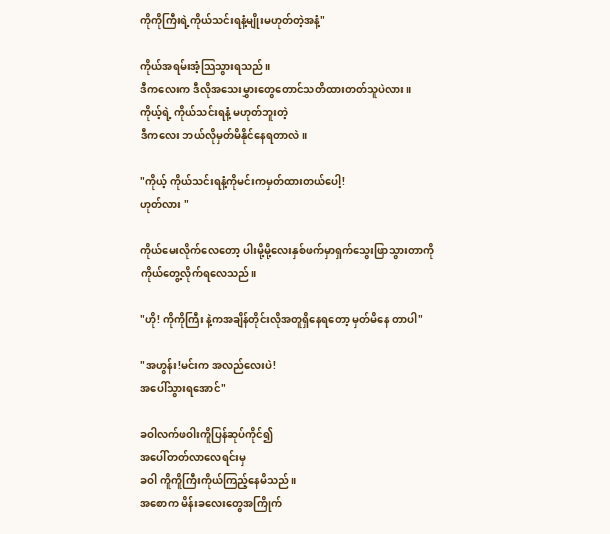ကိုကိုကြီးရဲ့ကိုယ်သင်းရနံ့မျိုးမဟုတ်တဲ့အနံ့"

ကိုယ်အရမ်းအံ့သြသွားရသည်။
ဒီကလေးက ဒီလိုအသေးမွှားတွေတောင်သတိထားတတ်သူပဲလား။
ကိုယ့်ရဲ့ ကိုယ်သင်းရနံ့ မဟုတ်ဘူးတဲ့
ဒီကလေး ဘယ်လိုမှတ်မိနိုင်နေရတာလဲ။

"ကိုယ့် ကိုယ်သင်းရနံ့ကိုမင်းကမှတ်ထားတယ်ပေါ့!
ဟုတ်လား "

ကိုယ်မေးလိုက်လေတော့ ပါးမို့မို့လေးနှစ်ဖက်မှာရှက်သွေးဖြာသွားတာကို
ကိုယ်တွေ့လိုက်ရလေသည်။

"ဟို! ကိုကိုကြီး နဲ့ကအချိန်တိုင်းလိုအတူရှိနေရတော့ မှတ်မိနေ တာပါ"

"အဟွန်း!မင်းက အလည်လေးပဲ!
အပေါ်သွားရအောင်"

ခဝါလက်ဖဝါးကိူပြန်ဆုပ်ကိုင်၍
အပေါ်တတ်လာလေရင်းမှ
ခဝါ ကိူကိူကြီးကိုယ်ကြည့်နေမိသည်။
အစောက မိန်းခလေးတွေအကြိုက်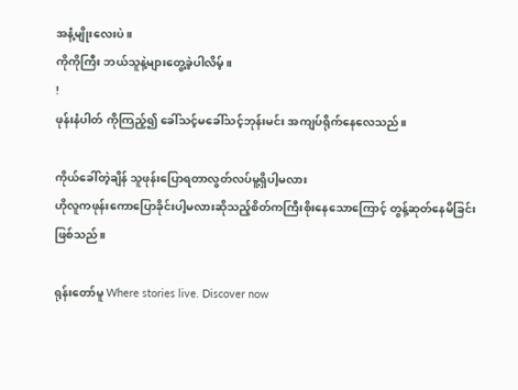အနံ့မျိုးလေးပဲ။
ကိုကိုကြီး ဘယ်သူနဲ့များတွေ့ခဲ့ပါလိမ့်။
!
ဖုန်းနံပါတ် ကိုကြည့်၍ ခေါ်သင့်မခေါ်သင့်ဘုန်းမင်း အကျပ်ရိုက်နေလေသည်။

ကိုယ်ခေါ်တဲ့ချိန် သူဖုန်းပြောရတာလွတ်လပ်မူ့ရှိပါ့မလား
ဟိုလူကဖုန်းကောပြောခိုင်းပါ့မလားဆိုသည့်စိတ်ကကြီးစိုးနေသောကြောင့် တွန့်ဆုတ်နေမိခြင်းဖြစ်သည်။

ရုန်းတော်မူ Where stories live. Discover now